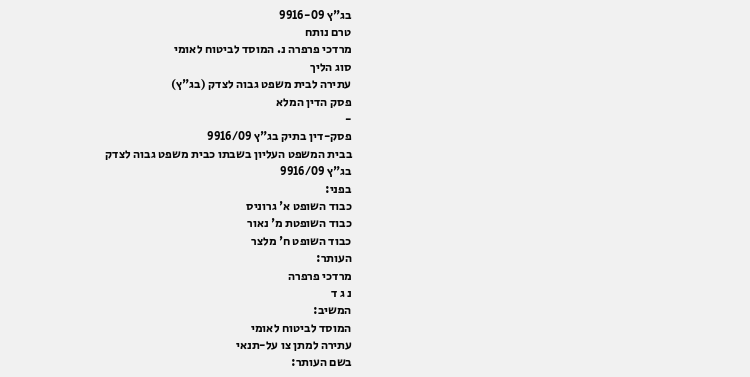בג"ץ 9916-09
טרם נותח
מרדכי פרפרה נ. המוסד לביטוח לאומי
סוג הליך
עתירה לבית משפט גבוה לצדק (בג"ץ)
פסק הדין המלא
-
פסק-דין בתיק בג"ץ 9916/09
בבית המשפט העליון בשבתו כבית משפט גבוה לצדק
בג"ץ 9916/09
בפני:
כבוד השופט א' גרוניס
כבוד השופטת מ' נאור
כבוד השופט ח' מלצר
העותר:
מרדכי פרפרה
נ ג ד
המשיב:
המוסד לביטוח לאומי
עתירה למתן צו על-תנאי
בשם העותר: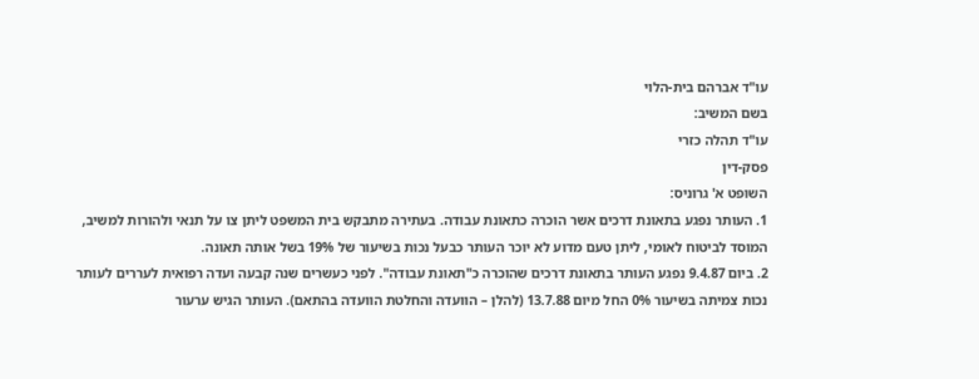עו"ד אברהם בית-הלוי
בשם המשיב:
עו"ד תהלה כזרי
פסק-דין
השופט א' גרוניס:
1. העותר נפגע בתאונת דרכים אשר הוכרה כתאונת עבודה. בעתירה מתבקש בית המשפט ליתן צו על תנאי ולהורות למשיב, המוסד לביטוח לאומי, ליתן טעם מדוע לא יוכר העותר כבעל נכות בשיעור של 19% בשל אותה תאונה.
2. ביום 9.4.87 נפגע העותר בתאונת דרכים שהוכרה כ"תאונת עבודה". לפני כעשרים שנה קבעה ועדה רפואית לעררים לעותר נכות צמיתה בשיעור 0% החל מיום 13.7.88 (להלן – הוועדה והחלטת הוועדה בהתאם). העותר הגיש ערעור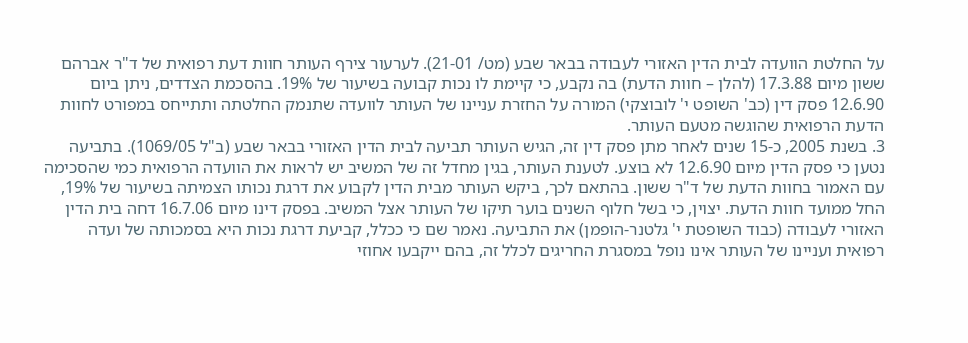על החלטת הוועדה לבית הדין האזורי לעבודה בבאר שבע (מט/ 21-01). לערעור צירף העותר חוות דעת רפואית של ד"ר אברהם ששון מיום 17.3.88 (להלן – חוות הדעת) בה נקבע, כי קיימת לו נכות קבועה בשיעור של 19%. בהסכמת הצדדים, ניתן ביום 12.6.90 פסק דין (כב' השופט י' לובוצקי) המורה על החזרת עניינו של העותר לוועדה שתנמק החלטתה ותתייחס במפורט לחוות הדעת הרפואית שהוגשה מטעם העותר.
3. בשנת 2005, כ-15 שנים לאחר מתן פסק דין זה, הגיש העותר תביעה לבית הדין האזורי בבאר שבע (ב"ל 1069/05). בתביעה נטען כי פסק הדין מיום 12.6.90 לא בוצע. לטענת העותר, בגין מחדל זה של המשיב יש לראות את הוועדה הרפואית כמי שהסכימה עם האמור בחוות הדעת של ד"ר ששון. בהתאם לכך, ביקש העותר מבית הדין לקבוע את דרגת נכותו הצמיתה בשיעור של 19%, החל ממועד חוות הדעת. יצוין, כי בשל חלוף השנים בוער תיקו של העותר אצל המשיב. בפסק דינו מיום 16.7.06 דחה בית הדין האזורי לעבודה (כבוד השופטת י' גלטנר-הופמן) את התביעה. נאמר שם כי ככלל, קביעת דרגת נכות היא בסמכותה של ועדה רפואית ועניינו של העותר אינו נופל במסגרת החריגים לכלל זה, בהם ייקבעו אחוזי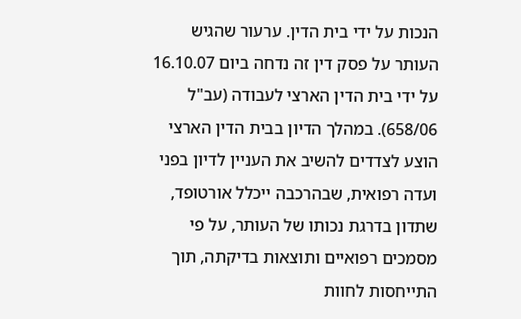הנכות על ידי בית הדין. ערעור שהגיש העותר על פסק דין זה נדחה ביום 16.10.07 על ידי בית הדין הארצי לעבודה (עב"ל 658/06). במהלך הדיון בבית הדין הארצי הוצע לצדדים להשיב את העניין לדיון בפני ועדה רפואית, שבהרכבה ייכלל אורטופד, שתדון בדרגת נכותו של העותר, על פי מסמכים רפואיים ותוצאות בדיקתה, תוך התייחסות לחוות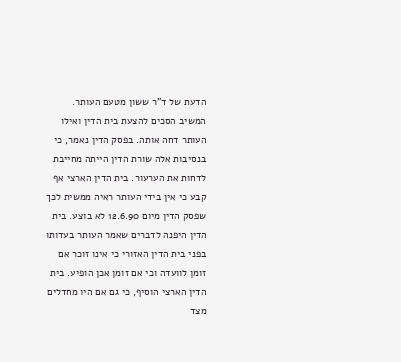הדעת של ד"ר ששון מטעם העותר. המשיב הסכים להצעת בית הדין ואילו העותר דחה אותה. בפסק הדין נאמר, כי בנסיבות אלה שורת הדין הייתה מחייבת לדחות את הערעור. בית הדין הארצי אף קבע כי אין בידי העותר ראיה ממשית לכך שפסק הדין מיום 12.6.90 לא בוצע. בית הדין היפנה לדברים שאמר העותר בעדותו בפני בית הדין האזורי כי אינו זוכר אם זומן לוועדה וכי אם זומן אכן הופיע. בית הדין הארצי הוסיף, כי גם אם היו מחדלים מצד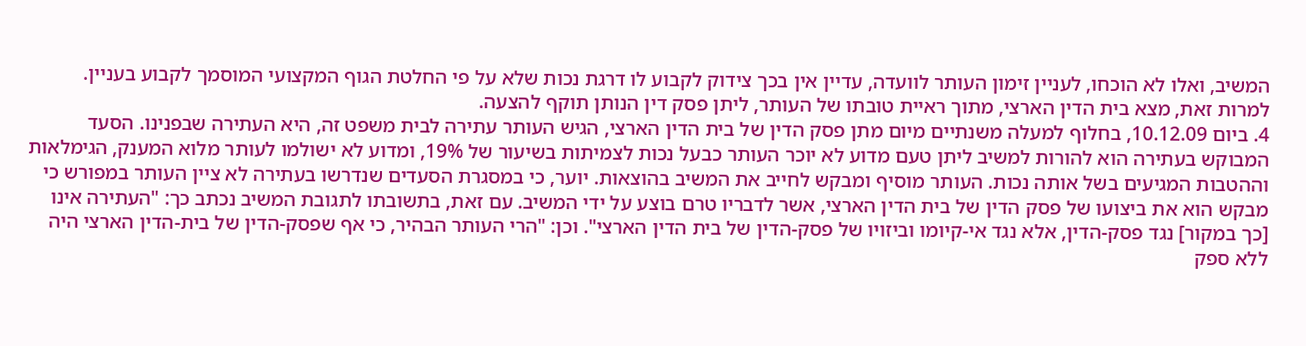המשיב, ואלו לא הוכחו, לעניין זימון העותר לוועדה, עדיין אין בכך צידוק לקבוע לו דרגת נכות שלא על פי החלטת הגוף המקצועי המוסמך לקבוע בעניין. למרות זאת, מצא בית הדין הארצי, מתוך ראיית טובתו של העותר, ליתן פסק דין הנותן תוקף להצעה.
4. ביום 10.12.09, בחלוף למעלה משנתיים מיום מתן פסק הדין של בית הדין הארצי, הגיש העותר עתירה לבית משפט זה, היא העתירה שבפנינו. הסעד המבוקש בעתירה הוא להורות למשיב ליתן טעם מדוע לא יוכר העותר כבעל נכות לצמיתות בשיעור של 19%, ומדוע לא ישולמו לעותר מלוא המענק, הגימלאות וההטבות המגיעים בשל אותה נכות. העותר מוסיף ומבקש לחייב את המשיב בהוצאות. יוער, כי במסגרת הסעדים שנדרשו בעתירה לא ציין העותר במפורש כי מבקש הוא את ביצועו של פסק הדין של בית הדין הארצי, אשר לדבריו טרם בוצע על ידי המשיב. עם זאת, בתשובתו לתגובת המשיב נכתב כך: "העתירה אינו [כך במקור] נגד פסק-הדין, אלא נגד אי-קיומו וביזויו של פסק-הדין של בית הדין הארצי". וכן: "הרי העותר הבהיר, כי אף שפסק-הדין של בית-הדין הארצי היה ללא ספק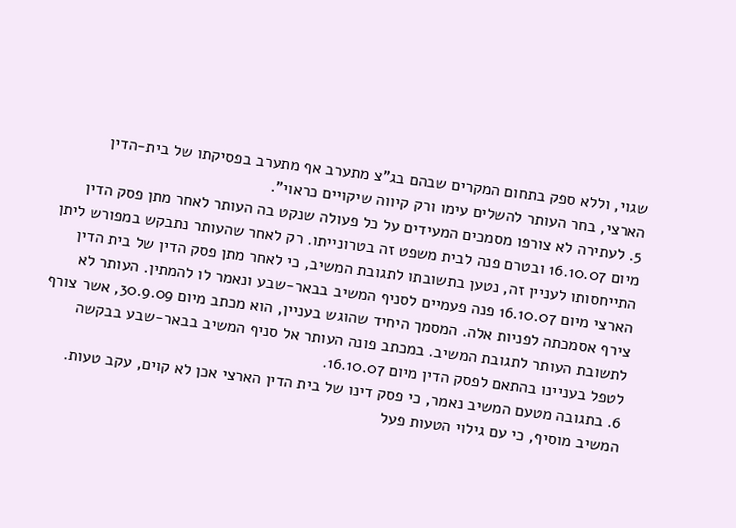שגוי, וללא ספק בתחום המקרים שבהם בג"צ מתערב אף מתערב בפסיקתו של בית-הדין הארצי, בחר העותר להשלים עימו ורק קיווה שיקויים כראוי".
5. לעתירה לא צורפו מסמכים המעידים על כל פעולה שנקט בה העותר לאחר מתן פסק הדין מיום 16.10.07 ובטרם פנה לבית משפט זה בטרונייתו. רק לאחר שהעותר נתבקש במפורש ליתן התייחסותו לעניין זה, נטען בתשובתו לתגובת המשיב, כי לאחר מתן פסק הדין של בית הדין הארצי מיום 16.10.07 פנה פעמיים לסניף המשיב בבאר-שבע ונאמר לו להמתין. העותר לא צירף אסמכתה לפניות אלה. המסמך היחיד שהוגש בעניין, הוא מכתב מיום 30.9.09, אשר צורף לתשובת העותר לתגובת המשיב. במכתב פונה העותר אל סניף המשיב בבאר-שבע בבקשה לטפל בעניינו בהתאם לפסק הדין מיום 16.10.07.
6. בתגובה מטעם המשיב נאמר, כי פסק דינו של בית הדין הארצי אכן לא קוים, עקב טעות. המשיב מוסיף, כי עם גילוי הטעות פעל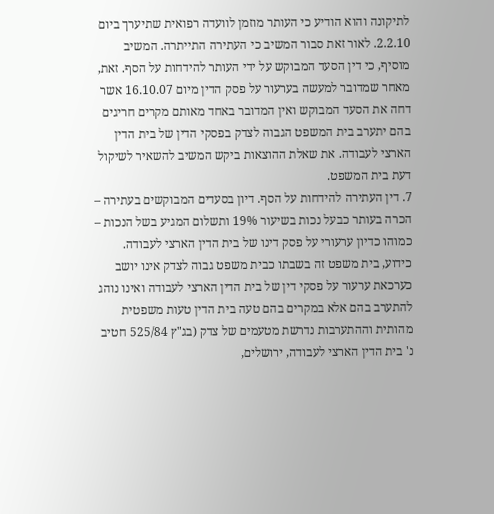לתיקונה והוא הודיע כי העותר מוזמן לוועדה רפואית שתיערך ביום 2.2.10. לאור זאת סבור המשיב כי העתירה התייתרה. המשיב מוסיף, כי דין הסעד המבוקש על ידי העותר להידחות על הסף. זאת, מאחר שמדובר למעשה בערעור על פסק הדין מיום 16.10.07 אשר דחה את הסעד המבוקש ואין המדובר באחד מאותם מקרים חריגים בהם יתערב בית המשפט הגבוה לצדק בפסקי הדין של בית הדין הארצי לעבודה. את שאלת ההוצאות ביקש המשיב להשאיר לשיקול דעת בית המשפט.
7. דין העתירה להידחות על הסף. דיון בסעדים המבוקשים בעתירה – הכרה בעותר כבעל נכות בשיעור 19% ותשלום המגיע בשל הנכות – כמוהו כדיון ערעורי על פסק דינו של בית הדין הארצי לעבודה. כידוע, בית משפט זה בשבתו כבית משפט גבוה לצדק אינו יושב כערכאת ערעור על פסקי דין של בית הדין הארצי לעבודה ואינו נוהג להתערב בהם אלא במקרים בהם טעה בית הדין טעות משפטית מהותית וההתערבות נדרשת מטעמים של צדק (בג"ץ 525/84 חטיב נ' בית הדין הארצי לעבודה, ירושלים,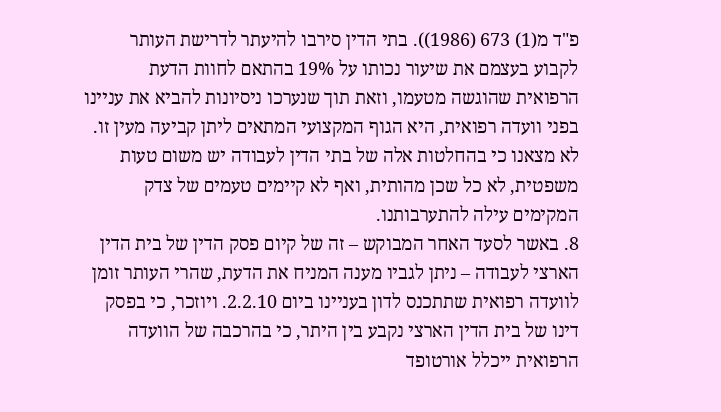פ"ד מ(1) 673 (1986)). בתי הדין סירבו להיעתר לדרישת העותר לקבוע בעצמם את שיעור נכותו על 19% בהתאם לחוות הדעת הרפואית שהוגשה מטעמו, וזאת תוך שנערכו ניסיונות להביא את עניינו בפני וועדה רפואית, היא הגוף המקצועי המתאים ליתן קביעה מעין זו. לא מצאנו כי בהחלטות אלה של בתי הדין לעבודה יש משום טעות משפטית, לא כל שכן מהותית, ואף לא קיימים טעמים של צדק המקימים עילה להתערבותנו.
8. באשר לסעד האחר המבוקש – זה של קיום פסק הדין של בית הדין הארצי לעבודה – ניתן לגביו מענה המניח את הדעת, שהרי העותר זומן לוועדה רפואית שתתכנס לדון בעניינו ביום 2.2.10. ויוזכר, כי בפסק דינו של בית הדין הארצי נקבע בין היתר, כי בהרכבה של הוועדה הרפואית ייכלל אורטופד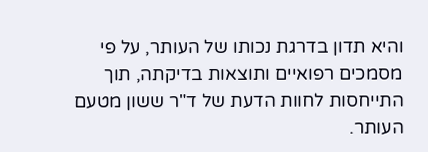והיא תדון בדרגת נכותו של העותר, על פי מסמכים רפואיים ותוצאות בדיקתה, תוך התייחסות לחוות הדעת של ד"ר ששון מטעם העותר.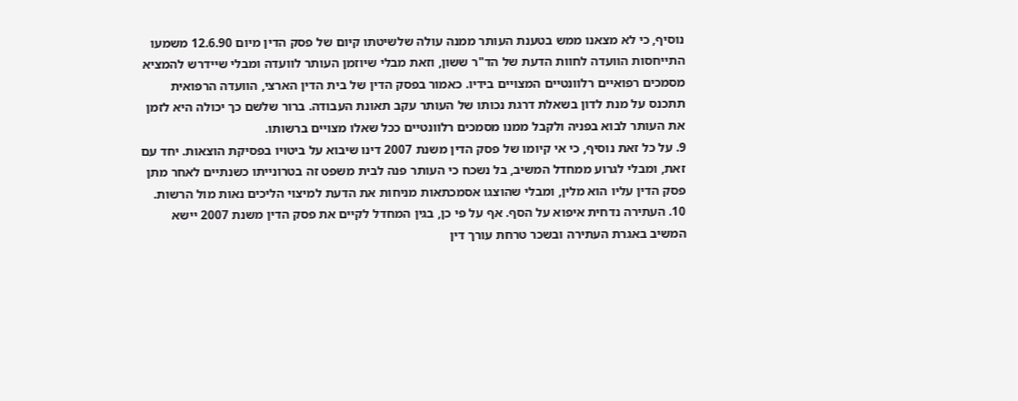נוסיף, כי לא מצאנו ממש בטענת העותר ממנה עולה שלשיטתו קיום של פסק הדין מיום 12.6.90 משמעו התייחסות הוועדה לחוות הדעת של הד"ר ששון, וזאת מבלי שיוזמן העותר לוועדה ומבלי שיידרש להמציא מסמכים רפואיים רלוונטיים המצויים בידיו. כאמור בפסק הדין של בית הדין הארצי, הוועדה הרפואית תתכנס על מנת לדון בשאלת דרגת נכותו של העותר עקב תאונת העבודה. ברור שלשם כך יכולה היא לזמן את העותר לבוא בפניה ולקבל ממנו מסמכים רלוונטיים ככל שאלו מצויים ברשותו.
9. על כל זאת נוסיף, כי אי קיומו של פסק הדין משנת 2007 דינו שיבוא על ביטויו בפסיקת הוצאות. יחד עם זאת, ומבלי לגרוע ממחדל המשיב, בל נשכח כי העותר פנה לבית משפט זה בטרונייתו כשנתיים לאחר מתן פסק הדין עליו הוא מלין, ומבלי שהוצגו אסמכתאות מניחות את הדעת למיצוי הליכים נאות מול הרשות.
10. העתירה נדחית איפוא על הסף. אף על פי כן, בגין המחדל לקיים את פסק הדין משנת 2007 יישא המשיב באגרת העתירה ובשכר טרחת עורך דין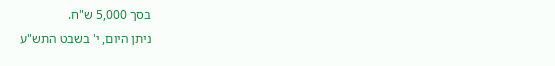בסך 5,000 ש"ח.
ניתן היום, י' בשבט התש"ע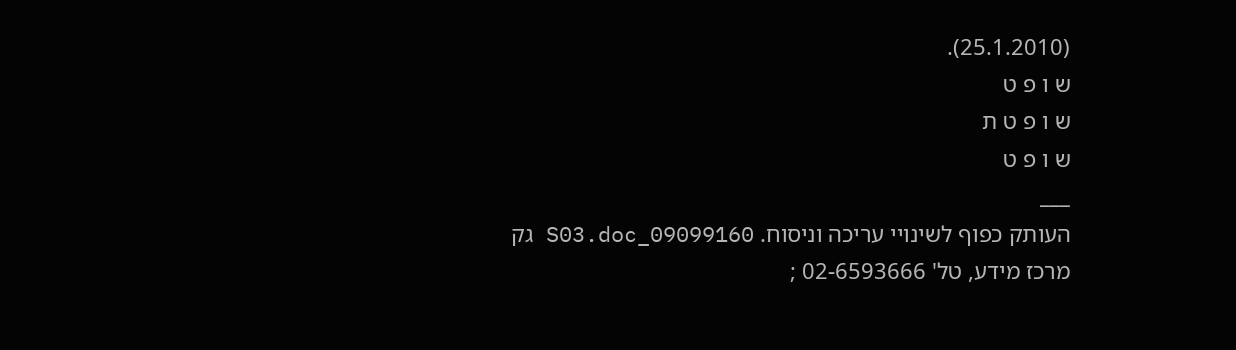(25.1.2010).
ש ו פ ט
ש ו פ ט ת
ש ו פ ט
___
העותק כפוף לשינויי עריכה וניסוח. 09099160_S03.doc גק
מרכז מידע, טל' 02-6593666 ;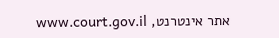אתר אינטרנט, www.court.gov.il